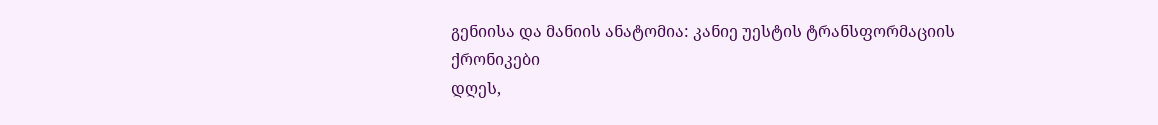გენიისა და მანიის ანატომია: კანიე უესტის ტრანსფორმაციის ქრონიკები
დღეს,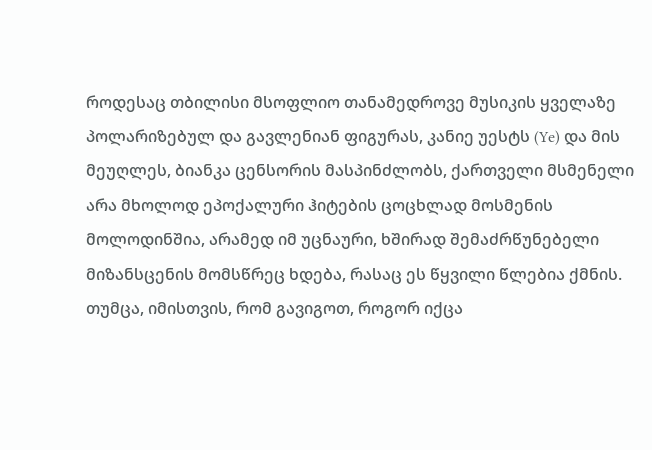როდესაც თბილისი მსოფლიო თანამედროვე მუსიკის ყველაზე პოლარიზებულ და გავლენიან ფიგურას, კანიე უესტს (Ye) და მის მეუღლეს, ბიანკა ცენსორის მასპინძლობს, ქართველი მსმენელი არა მხოლოდ ეპოქალური ჰიტების ცოცხლად მოსმენის მოლოდინშია, არამედ იმ უცნაური, ხშირად შემაძრწუნებელი მიზანსცენის მომსწრეც ხდება, რასაც ეს წყვილი წლებია ქმნის. თუმცა, იმისთვის, რომ გავიგოთ, როგორ იქცა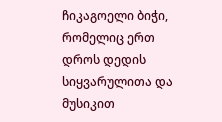ჩიკაგოელი ბიჭი, რომელიც ერთ დროს დედის სიყვარულითა და მუსიკით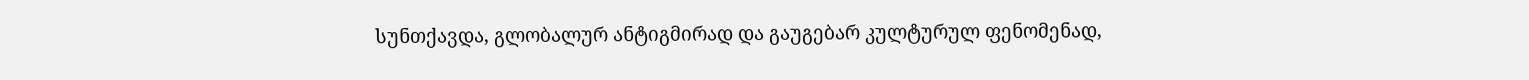სუნთქავდა, გლობალურ ანტიგმირად და გაუგებარ კულტურულ ფენომენად,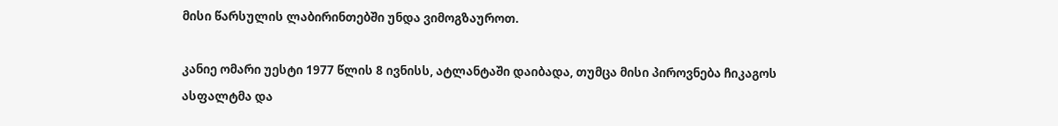მისი წარსულის ლაბირინთებში უნდა ვიმოგზაუროთ.

კანიე ომარი უესტი 1977 წლის 8 ივნისს, ატლანტაში დაიბადა, თუმცა მისი პიროვნება ჩიკაგოს ასფალტმა და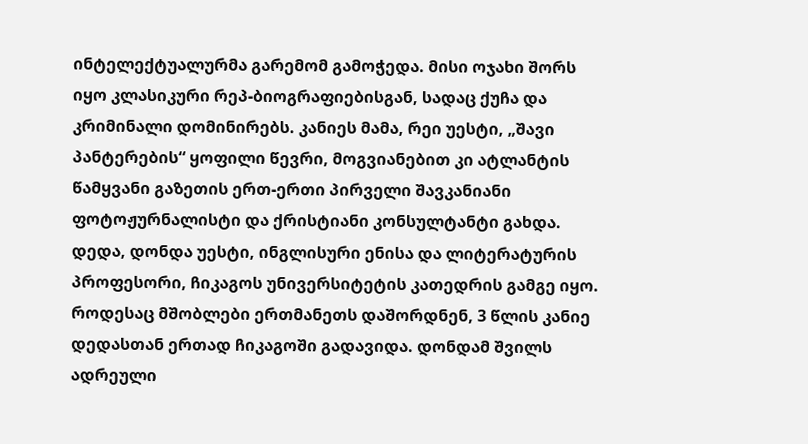ინტელექტუალურმა გარემომ გამოჭედა. მისი ოჯახი შორს იყო კლასიკური რეპ-ბიოგრაფიებისგან, სადაც ქუჩა და კრიმინალი დომინირებს. კანიეს მამა, რეი უესტი, „შავი პანტერების“ ყოფილი წევრი, მოგვიანებით კი ატლანტის წამყვანი გაზეთის ერთ-ერთი პირველი შავკანიანი ფოტოჟურნალისტი და ქრისტიანი კონსულტანტი გახდა. დედა, დონდა უესტი, ინგლისური ენისა და ლიტერატურის პროფესორი, ჩიკაგოს უნივერსიტეტის კათედრის გამგე იყო.
როდესაც მშობლები ერთმანეთს დაშორდნენ, 3 წლის კანიე დედასთან ერთად ჩიკაგოში გადავიდა. დონდამ შვილს ადრეული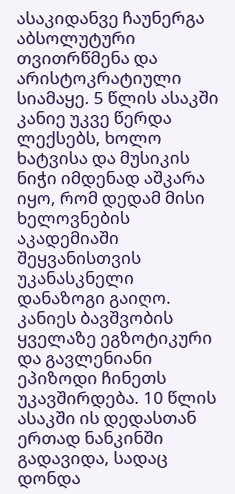ასაკიდანვე ჩაუნერგა აბსოლუტური თვითრწმენა და არისტოკრატიული სიამაყე. 5 წლის ასაკში კანიე უკვე წერდა ლექსებს, ხოლო ხატვისა და მუსიკის ნიჭი იმდენად აშკარა იყო, რომ დედამ მისი ხელოვნების აკადემიაში შეყვანისთვის უკანასკნელი დანაზოგი გაიღო.
კანიეს ბავშვობის ყველაზე ეგზოტიკური და გავლენიანი ეპიზოდი ჩინეთს უკავშირდება. 10 წლის ასაკში ის დედასთან ერთად ნანკინში გადავიდა, სადაც დონდა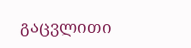გაცვლითი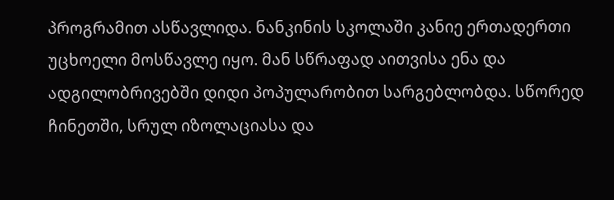პროგრამით ასწავლიდა. ნანკინის სკოლაში კანიე ერთადერთი უცხოელი მოსწავლე იყო. მან სწრაფად აითვისა ენა და ადგილობრივებში დიდი პოპულარობით სარგებლობდა. სწორედ ჩინეთში, სრულ იზოლაციასა და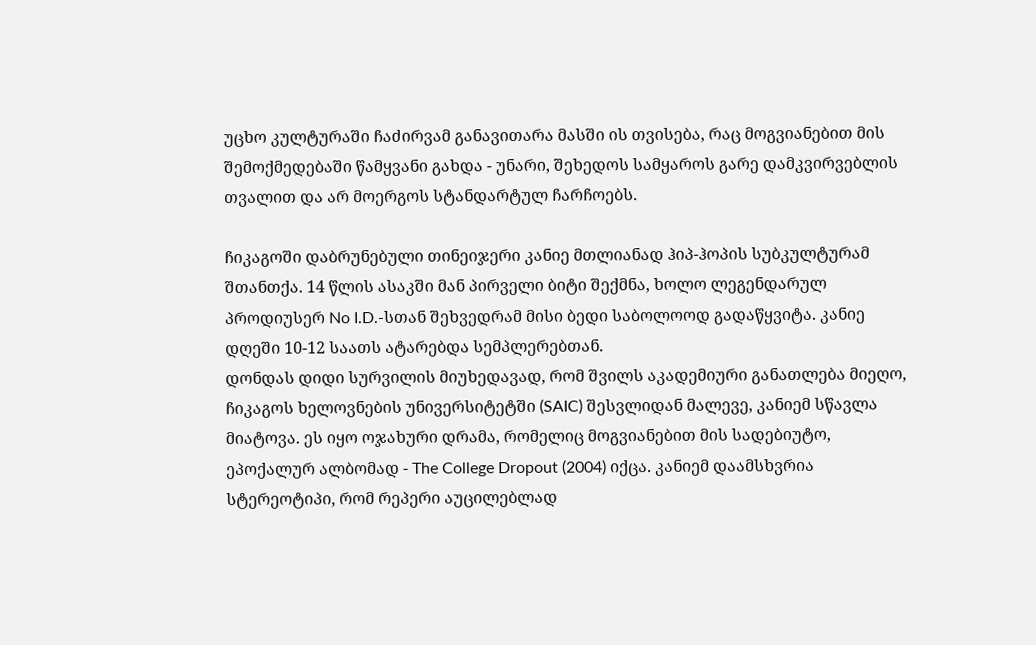უცხო კულტურაში ჩაძირვამ განავითარა მასში ის თვისება, რაც მოგვიანებით მის შემოქმედებაში წამყვანი გახდა - უნარი, შეხედოს სამყაროს გარე დამკვირვებლის თვალით და არ მოერგოს სტანდარტულ ჩარჩოებს.

ჩიკაგოში დაბრუნებული თინეიჯერი კანიე მთლიანად ჰიპ-ჰოპის სუბკულტურამ შთანთქა. 14 წლის ასაკში მან პირველი ბიტი შექმნა, ხოლო ლეგენდარულ პროდიუსერ No I.D.-სთან შეხვედრამ მისი ბედი საბოლოოდ გადაწყვიტა. კანიე დღეში 10-12 საათს ატარებდა სემპლერებთან.
დონდას დიდი სურვილის მიუხედავად, რომ შვილს აკადემიური განათლება მიეღო, ჩიკაგოს ხელოვნების უნივერსიტეტში (SAIC) შესვლიდან მალევე, კანიემ სწავლა მიატოვა. ეს იყო ოჯახური დრამა, რომელიც მოგვიანებით მის სადებიუტო, ეპოქალურ ალბომად - The College Dropout (2004) იქცა. კანიემ დაამსხვრია სტერეოტიპი, რომ რეპერი აუცილებლად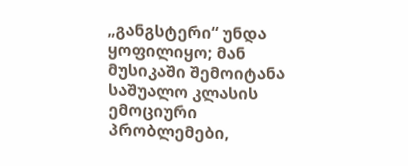„განგსტერი“ უნდა ყოფილიყო; მან მუსიკაში შემოიტანა საშუალო კლასის ემოციური პრობლემები,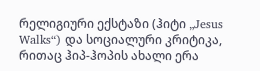რელიგიური ექსტაზი (ჰიტი „Jesus Walks“) და სოციალური კრიტიკა, რითაც ჰიპ-ჰოპის ახალი ერა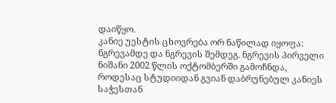დაიწყო.
კანიე უესტის ცხოვრება ორ ნაწილად იყოფა: ნგრევამდე და ნგრევის შემდეგ. ნგრევის პირველი ნიშანი 2002 წლის ოქტომბერში გამოჩნდა, როდესაც სტუდიიდან გვიან დაბრუნებულ კანიეს საჭესთან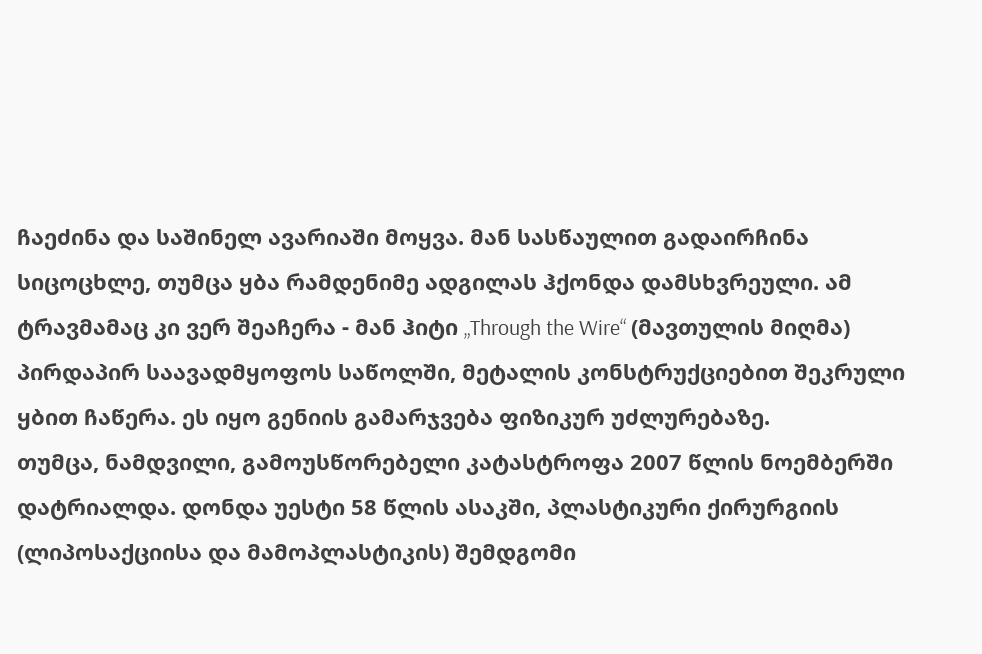ჩაეძინა და საშინელ ავარიაში მოყვა. მან სასწაულით გადაირჩინა სიცოცხლე, თუმცა ყბა რამდენიმე ადგილას ჰქონდა დამსხვრეული. ამ ტრავმამაც კი ვერ შეაჩერა - მან ჰიტი „Through the Wire“ (მავთულის მიღმა) პირდაპირ საავადმყოფოს საწოლში, მეტალის კონსტრუქციებით შეკრული ყბით ჩაწერა. ეს იყო გენიის გამარჯვება ფიზიკურ უძლურებაზე.
თუმცა, ნამდვილი, გამოუსწორებელი კატასტროფა 2007 წლის ნოემბერში დატრიალდა. დონდა უესტი 58 წლის ასაკში, პლასტიკური ქირურგიის (ლიპოსაქციისა და მამოპლასტიკის) შემდგომი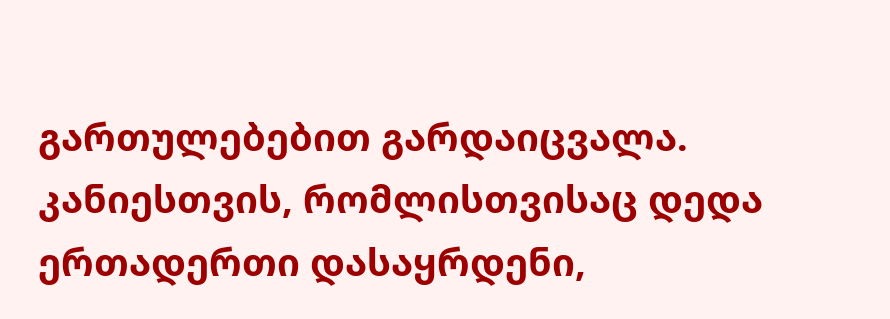გართულებებით გარდაიცვალა. კანიესთვის, რომლისთვისაც დედა ერთადერთი დასაყრდენი,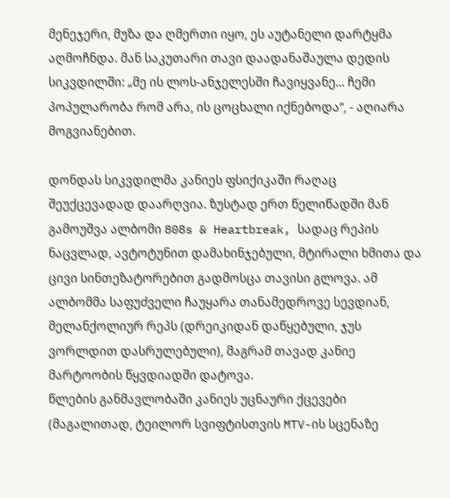მენეჯერი, მუზა და ღმერთი იყო, ეს აუტანელი დარტყმა აღმოჩნდა. მან საკუთარი თავი დაადანაშაულა დედის სიკვდილში: „მე ის ლოს-ანჯელესში ჩავიყვანე... ჩემი პოპულარობა რომ არა, ის ცოცხალი იქნებოდა“, - აღიარა მოგვიანებით.

დონდას სიკვდილმა კანიეს ფსიქიკაში რაღაც შეუქცევადად დაარღვია. ზუსტად ერთ წელიწადში მან გამოუშვა ალბომი 808s & Heartbreak, სადაც რეპის ნაცვლად, ავტოტუნით დამახინჯებული, მტირალი ხმითა და ცივი სინთეზატორებით გადმოსცა თავისი გლოვა. ამ ალბომმა საფუძველი ჩაუყარა თანამედროვე სევდიან, მელანქოლიურ რეპს (დრეიკიდან დაწყებული, ჯუს ვორლდით დასრულებული), მაგრამ თავად კანიე მარტოობის წყვდიადში დატოვა.
წლების განმავლობაში კანიეს უცნაური ქცევები (მაგალითად, ტეილორ სვიფტისთვის MTV-ის სცენაზე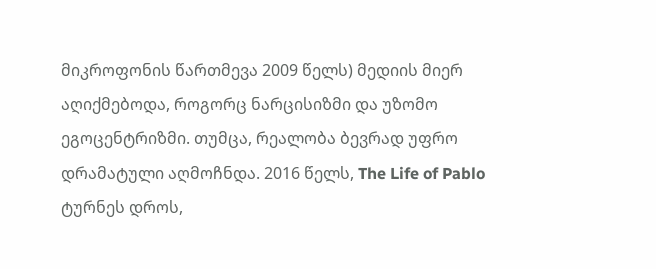მიკროფონის წართმევა 2009 წელს) მედიის მიერ აღიქმებოდა, როგორც ნარცისიზმი და უზომო ეგოცენტრიზმი. თუმცა, რეალობა ბევრად უფრო დრამატული აღმოჩნდა. 2016 წელს, The Life of Pablo ტურნეს დროს,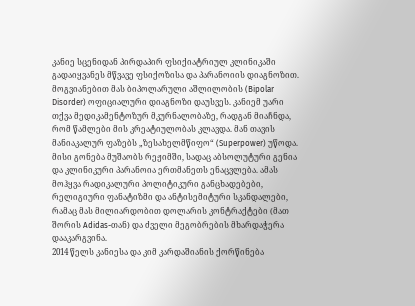კანიე სცენიდან პირდაპირ ფსიქიატრიულ კლინიკაში გადაიყვანეს მწვავე ფსიქოზისა და პარანოიის დიაგნოზით.
მოგვიანებით მას ბიპოლარული აშლილობის (Bipolar Disorder) ოფიციალური დიაგნოზი დაუსვეს. კანიემ უარი თქვა მედიკამენტოზურ მკურნალობაზე, რადგან მიაჩნდა, რომ წამლები მის კრეატიულობას კლავდა. მან თავის მანიაკალურ ფაზებს „ზესახელმწიფო“ (Superpower) უწოდა. მისი გონება მუშაობს რეჟიმში, სადაც აბსოლუტური გენია და კლინიკური პარანოია ერთმანეთს ენაცვლება. ამას მოჰყვა რადიკალური პოლიტიკური განცხადებები, რელიგიური ფანატიზმი და ანტისემიტური სკანდალები, რამაც მას მილიარდობით დოლარის კონტრაქტები (მათ შორის Adidas-თან) და ძველი მეგობრების მხარდაჭერა დააკარგვინა.
2014 წელს კანიესა და კიმ კარდაშიანის ქორწინება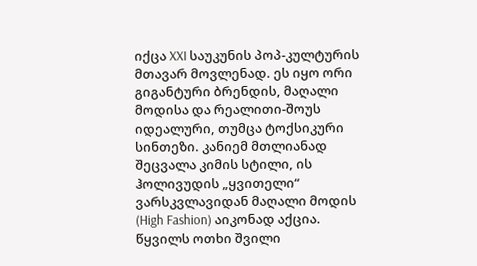იქცა XXI საუკუნის პოპ-კულტურის მთავარ მოვლენად. ეს იყო ორი გიგანტური ბრენდის, მაღალი მოდისა და რეალითი-შოუს იდეალური, თუმცა ტოქსიკური სინთეზი. კანიემ მთლიანად შეცვალა კიმის სტილი, ის ჰოლივუდის „ყვითელი“ ვარსკვლავიდან მაღალი მოდის (High Fashion) აიკონად აქცია.
წყვილს ოთხი შვილი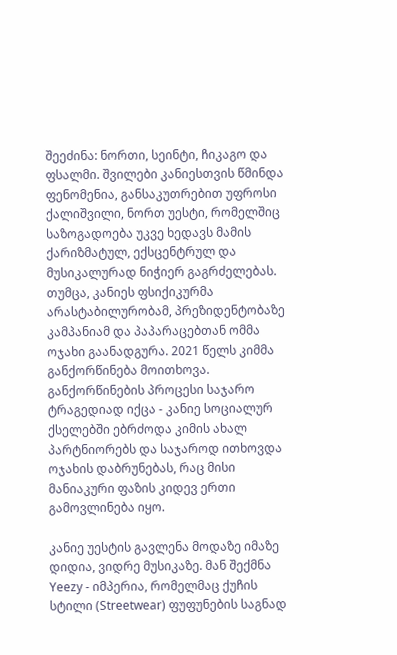შეეძინა: ნორთი, სეინტი, ჩიკაგო და ფსალმი. შვილები კანიესთვის წმინდა ფენომენია, განსაკუთრებით უფროსი ქალიშვილი, ნორთ უესტი, რომელშიც საზოგადოება უკვე ხედავს მამის ქარიზმატულ, ექსცენტრულ და მუსიკალურად ნიჭიერ გაგრძელებას.
თუმცა, კანიეს ფსიქიკურმა არასტაბილურობამ, პრეზიდენტობაზე კამპანიამ და პაპარაცებთან ომმა ოჯახი გაანადგურა. 2021 წელს კიმმა განქორწინება მოითხოვა. განქორწინების პროცესი საჯარო ტრაგედიად იქცა - კანიე სოციალურ ქსელებში ებრძოდა კიმის ახალ პარტნიორებს და საჯაროდ ითხოვდა ოჯახის დაბრუნებას, რაც მისი მანიაკური ფაზის კიდევ ერთი გამოვლინება იყო.

კანიე უესტის გავლენა მოდაზე იმაზე დიდია, ვიდრე მუსიკაზე. მან შექმნა Yeezy - იმპერია, რომელმაც ქუჩის სტილი (Streetwear) ფუფუნების საგნად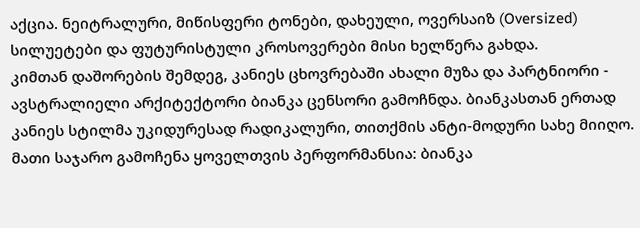აქცია. ნეიტრალური, მიწისფერი ტონები, დახეული, ოვერსაიზ (Oversized) სილუეტები და ფუტურისტული კროსოვერები მისი ხელწერა გახდა.
კიმთან დაშორების შემდეგ, კანიეს ცხოვრებაში ახალი მუზა და პარტნიორი - ავსტრალიელი არქიტექტორი ბიანკა ცენსორი გამოჩნდა. ბიანკასთან ერთად კანიეს სტილმა უკიდურესად რადიკალური, თითქმის ანტი-მოდური სახე მიიღო. მათი საჯარო გამოჩენა ყოველთვის პერფორმანსია: ბიანკა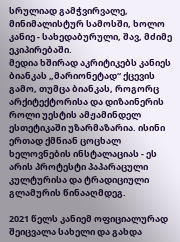სრულიად გამჭვირვალე, მინიმალისტურ სამოსში, ხოლო კანიე - სახედაბურული, შავ, მძიმე ეკიპირებაში.
მედია ხშირად აკრიტიკებს კანიეს ბიანკას „მარიონეტად“ ქცევის გამო, თუმცა ბიანკას, როგორც არქიტექტორისა და დიზაინერის როლი უესტის ამჟამინდელ ესთეტიკაში უზარმაზარია. ისინი ერთად ქმნიან ცოცხალ ხელოვნების ინსტალაციას - ეს არის პროტესტი პაპარაცული კულტურისა და ტრადიციული გლამურის წინააღმდეგ.

2021 წელს კანიემ ოფიციალურად შეიცვალა სახელი და გახდა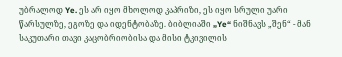უბრალოდ Ye. ეს არ იყო მხოლოდ კაპრიზი, ეს იყო სრული უარი წარსულზე, ეგოზე და იდენტობაზე. ბიბლიაში „Ye“ ნიშნავს „შენ“ - მან საკუთარი თავი კაცობრიობისა და მისი ტკივილის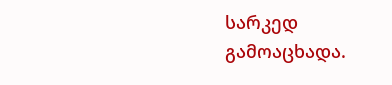სარკედ გამოაცხადა.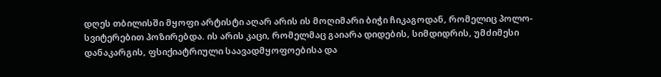დღეს თბილისში მყოფი არტისტი აღარ არის ის მოღიმარი ბიჭი ჩიკაგოდან, რომელიც პოლო-სვიტერებით პოზირებდა. ის არის კაცი, რომელმაც გაიარა დიდების, სიმდიდრის, უმძიმესი დანაკარგის, ფსიქიატრიული საავადმყოფოებისა და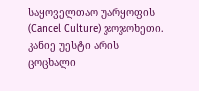საყოველთაო უარყოფის (Cancel Culture) ჯოჯოხეთი. კანიე უესტი არის ცოცხალი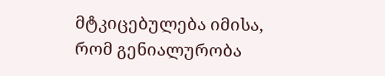მტკიცებულება იმისა, რომ გენიალურობა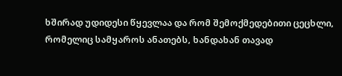ხშირად უდიდესი წყევლაა და რომ შემოქმედებითი ცეცხლი, რომელიც სამყაროს ანათებს, ხანდახან თავად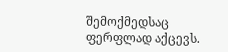შემოქმედსაც ფერფლად აქცევს.